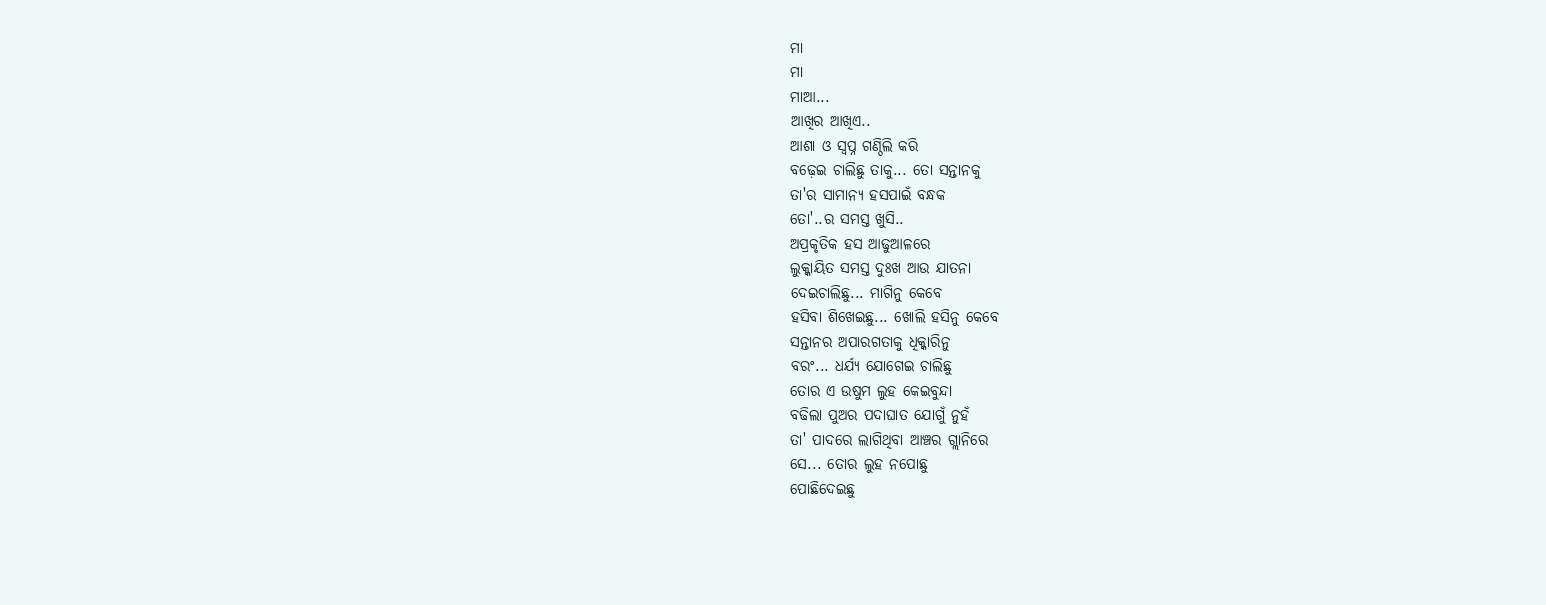ମା
ମା
ମାଆ...
ଆଖିର ଆଖିଏ..
ଆଶା ଓ ସ୍ବପ୍ନ ଗଣ୍ଠିଲି କରି
ବଢ଼େଇ ଚାଲିଛୁ ତାକୁ... ତୋ ସନ୍ତାନକୁ
ତା'ର ସାମାନ୍ୟ ହସପାଇଁ ବନ୍ଧକ
ତୋ'..ର ସମସ୍ତ ଖୁସି..
ଅପ୍ରକୃତିକ ହସ ଆଢୁଆଳରେ
ଲୁକ୍କାୟିତ ସମସ୍ତ ଦୁଃଖ ଆଉ ଯାତନା
ଦେଇଚାଲିଛୁ... ମାଗିନୁ କେବେ
ହସିବା ଶିଖେଇଛୁ... ଖୋଲି ହସିନୁ କେବେ
ସନ୍ତାନର ଅପାରଗତାକୁ ଧିକ୍କାରିନୁ
ବରଂ... ଧର୍ଯ୍ୟ ଯୋଗେଇ ଚାଲିଛୁ
ତୋର ଏ ଉଷୁମ ଲୁହ କେଇବୁନ୍ଦା
ବଢିଲା ପୁଅର ପଦାଘାତ ଯୋଗୁଁ ନୁହଁ
ତା' ପାଦରେ ଲାଗିଥିବା ଆଞ୍ଚର ଗ୍ଲାନିରେ
ସେ... ତୋର ଲୁହ ନପୋଛୁ
ପୋଛିଦେଇଛୁ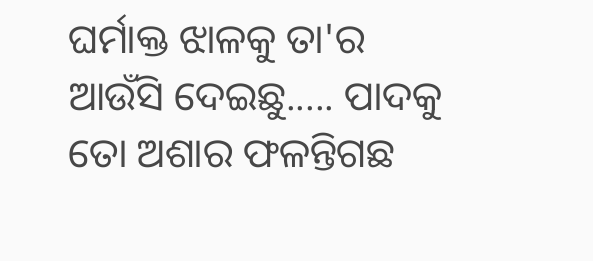ଘର୍ମାକ୍ତ ଝାଳକୁ ତା'ର
ଆଉଁସି ଦେଇଛୁ..... ପାଦକୁ
ତୋ ଅଶାର ଫଳନ୍ତିଗଛ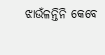ଝାଉଁଳନ୍ତିନି କେବେ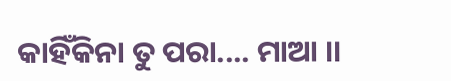କାହିଁକିନା ତୁ ପରା.... ମାଆ ।।